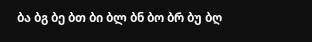ბა ბგ ბე ბთ ბი ბლ ბნ ბო ბრ ბუ ბღ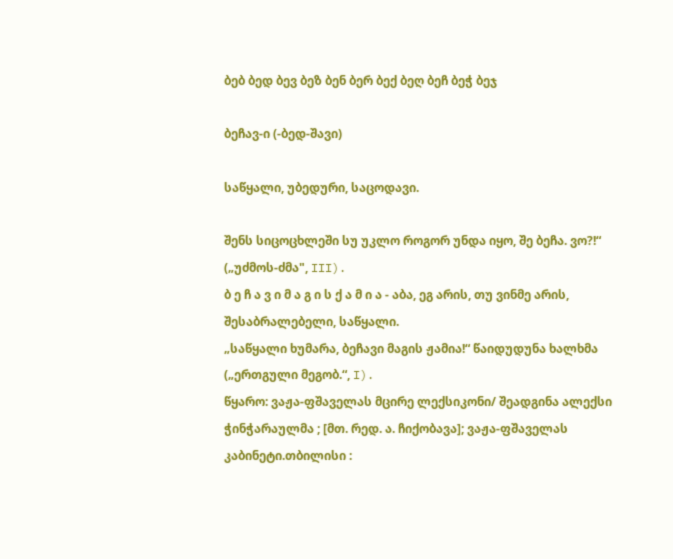ბებ ბედ ბევ ბეზ ბენ ბერ ბექ ბეღ ბეჩ ბეჭ ბეჯ

ბეჩავ-ი (-ბედ-შავი)

საწყალი, უბედური, საცოდავი.

შენს სიცოცხლეში სუ უკლო როგორ უნდა იყო, შე ბეჩა. ვო?!“ („უძმოს-ძმა", III).
ბ ე ჩ ა ვ ი მ ა გ ი ს ქ ა მ ი ა - აბა, ეგ არის, თუ ვინმე არის, შესაბრალებელი, საწყალი.
„საწყალი ხუმარა, ბეჩავი მაგის ჟამია!“ წაიდუდუნა ხალხმა („ერთგული მეგობ.“, I).
წყარო: ვაჟა-ფშაველას მცირე ლექსიკონი/ შეადგინა ალექსი ჭინჭარაულმა ; [მთ. რედ. ა. ჩიქობავა]; ვაჟა-ფშაველას კაბინეტი.თბილისი :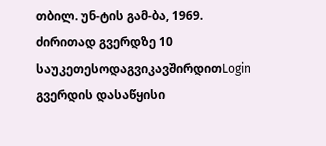თბილ. უნ-ტის გამ-ბა, 1969.
ძირითად გვერდზე 10 საუკეთესოდაგვიკავშირდითLogin გვერდის დასაწყისი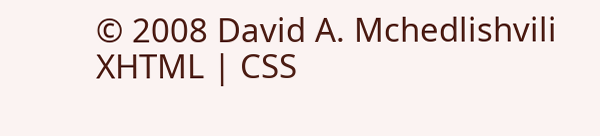© 2008 David A. Mchedlishvili XHTML | CSS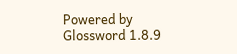Powered by Glossword 1.8.9